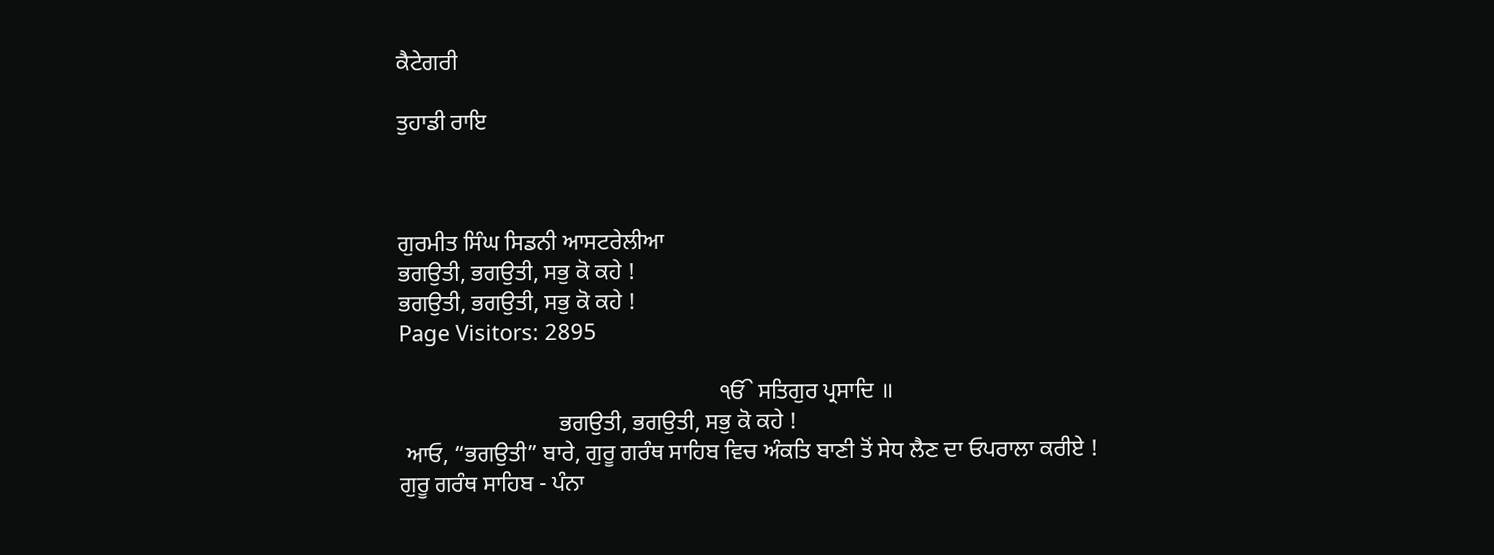ਕੈਟੇਗਰੀ

ਤੁਹਾਡੀ ਰਾਇ



ਗੁਰਮੀਤ ਸਿੰਘ ਸਿਡਨੀ ਆਸਟਰੇਲੀਆ
ਭਗਉਤੀ, ਭਗਉਤੀ, ਸਭੁ ਕੋ ਕਹੇ !
ਭਗਉਤੀ, ਭਗਉਤੀ, ਸਭੁ ਕੋ ਕਹੇ !
Page Visitors: 2895

                                                        ੴ ਸਤਿਗੁਰ ਪ੍ਰਸਾਦਿ ॥
                            ਭਗਉਤੀ, ਭਗਉਤੀ, ਸਭੁ ਕੋ ਕਹੇ !
 ਆਓ, “ਭਗਉਤੀ” ਬਾਰੇ, ਗੁਰੂ ਗਰੰਥ ਸਾਹਿਬ ਵਿਚ ਅੰਕਤਿ ਬਾਣੀ ਤੋਂ ਸੇਧ ਲੈਣ ਦਾ ਓਪਰਾਲਾ ਕਰੀਏ !
ਗੁਰੂ ਗਰੰਥ ਸਾਹਿਬ - ਪੰਨਾ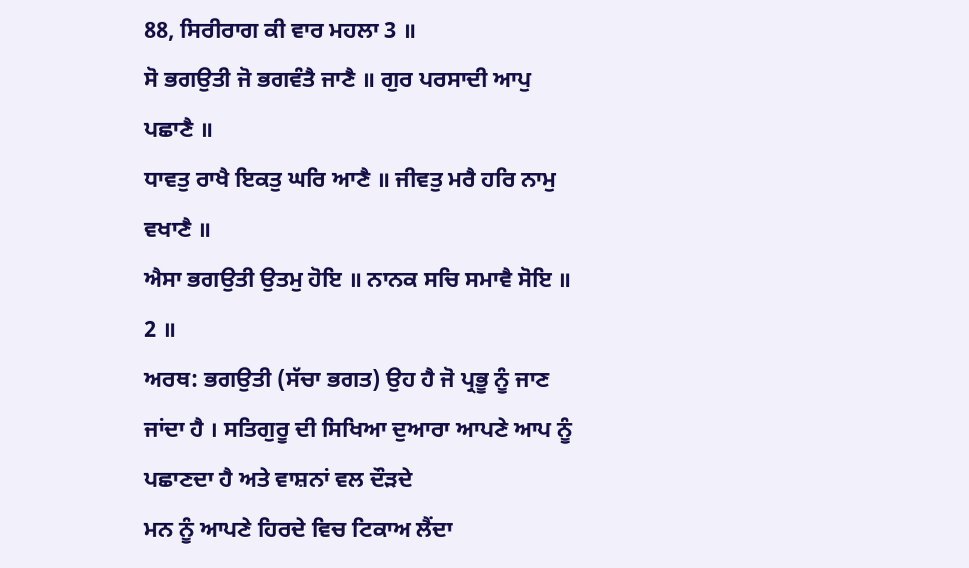88, ਸਿਰੀਰਾਗ ਕੀ ਵਾਰ ਮਹਲਾ 3 ॥
ਸੋ ਭਗਉਤੀ ਜੋ ਭਗਵੰਤੈ ਜਾਣੈ ॥ ਗੁਰ ਪਰਸਾਦੀ ਆਪੁ ਪਛਾਣੈ ॥
ਧਾਵਤੁ ਰਾਖੈ ਇਕਤੁ ਘਰਿ ਆਣੈ ॥ ਜੀਵਤੁ ਮਰੈ ਹਰਿ ਨਾਮੁ ਵਖਾਣੈ ॥
ਐਸਾ ਭਗਉਤੀ ਉਤਮੁ ਹੋਇ ॥ ਨਾਨਕ ਸਚਿ ਸਮਾਵੈ ਸੋਇ ॥ 2 ॥
ਅਰਥ: ਭਗਉਤੀ (ਸੱਚਾ ਭਗਤ) ਉਹ ਹੈ ਜੋ ਪ੍ਰਭੂ ਨੂੰ ਜਾਣ ਜਾਂਦਾ ਹੈ । ਸਤਿਗੁਰੂ ਦੀ ਸਿਖਿਆ ਦੁਆਰਾ ਆਪਣੇ ਆਪ ਨੂੰ ਪਛਾਣਦਾ ਹੈ ਅਤੇ ਵਾਸ਼ਨਾਂ ਵਲ ਦੌੜਦੇ
ਮਨ ਨੂੰ ਆਪਣੇ ਹਿਰਦੇ ਵਿਚ ਟਿਕਾਅ ਲੈਂਦਾ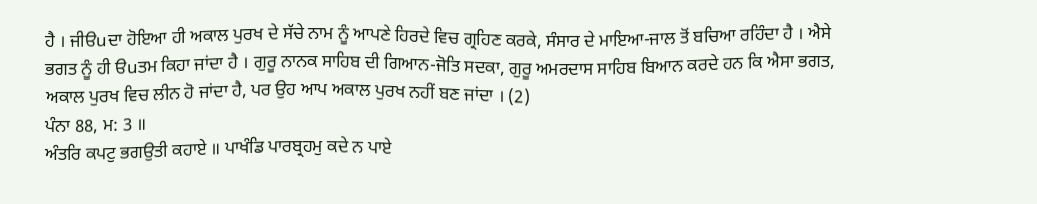ਹੈ । ਜੀੳuਦਾ ਹੋਇਆ ਹੀ ਅਕਾਲ ਪੁਰਖ ਦੇ ਸੱਚੇ ਨਾਮ ਨੂੰ ਆਪਣੇ ਹਿਰਦੇ ਵਿਚ ਗ੍ਰਹਿਣ ਕਰਕੇ, ਸੰਸਾਰ ਦੇ ਮਾਇਆ-ਜਾਲ ਤੋਂ ਬਚਿਆ ਰਹਿੰਦਾ ਹੈ । ਐਸੇ ਭਗਤ ਨੂੰ ਹੀ ੳuਤਮ ਕਿਹਾ ਜਾਂਦਾ ਹੈ । ਗੁਰੂ ਨਾਨਕ ਸਾਹਿਬ ਦੀ ਗਿਆਨ-ਜੋਤਿ ਸਦਕਾ, ਗੁਰੂ ਅਮਰਦਾਸ ਸਾਹਿਬ ਬਿਆਨ ਕਰਦੇ ਹਨ ਕਿ ਐਸਾ ਭਗਤ, ਅਕਾਲ ਪੁਰਖ ਵਿਚ ਲੀਨ ਹੋ ਜਾਂਦਾ ਹੈ, ਪਰ ਉਹ ਆਪ ਅਕਾਲ ਪੁਰਖ ਨਹੀਂ ਬਣ ਜਾਂਦਾ । (2)
ਪੰਨਾ 88, ਮ: 3 ॥
ਅੰਤਰਿ ਕਪਟੁ ਭਗਉਤੀ ਕਹਾਏ ॥ ਪਾਖੰਡਿ ਪਾਰਬ੍ਰਹਮੁ ਕਦੇ ਨ ਪਾਏ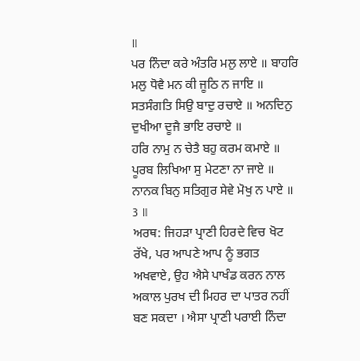॥
ਪਰ ਨਿੰਦਾ ਕਰੇ ਅੰਤਰਿ ਮਲੁ ਲਾਏ ॥ ਬਾਹਰਿ ਮਲੁ ਧੋਵੈ ਮਨ ਕੀ ਜੂਠਿ ਨ ਜਾਇ ॥
ਸਤਸੰਗਤਿ ਸਿਉ ਬਾਦੁ ਰਚਾਏ ॥ ਅਨਦਿਨੁ ਦੁਖੀਆ ਦੂਜੈ ਭਾਇ ਰਚਾਏ ॥
ਹਰਿ ਨਾਮੁ ਨ ਚੇਤੈ ਬਹੁ ਕਰਮ ਕਮਾਏ ॥ ਪੂਰਬ ਲਿਖਿਆ ਸੁ ਮੇਟਣਾ ਨਾ ਜਾਏ ॥
ਨਾਨਕ ਬਿਨੁ ਸਤਿਗੁਰ ਸੇਵੇ ਮੋਖੁ ਨ ਪਾਏ ॥ 3 ॥
ਅਰਥ: ਜਿਹੜਾ ਪ੍ਰਾਣੀ ਹਿਰਦੇ ਵਿਚ ਖੋਟ ਰੱਖੇ, ਪਰ ਆਪਣੇ ਆਪ ਨੂੰ ਭਗਤ ਅਖਵਾਏ, ਉਹ ਐਸੇ ਪਾਖੰਡ ਕਰਨ ਨਾਲ ਅਕਾਲ ਪੁਰਖ ਦੀ ਮਿਹਰ ਦਾ ਪਾਤਰ ਨਹੀਂ ਬਣ ਸਕਦਾ । ਐਸਾ ਪ੍ਰਾਣੀ ਪਰਾਈ ਨਿੰਦਾ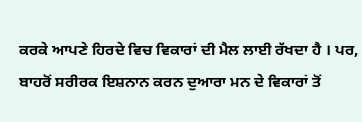ਕਰਕੇ ਆਪਣੇ ਹਿਰਦੇ ਵਿਚ ਵਿਕਾਰਾਂ ਦੀ ਮੈਲ ਲਾਈ ਰੱਖਦਾ ਹੈ । ਪਰ, ਬਾਹਰੋਂ ਸਰੀਰਕ ਇਸ਼ਨਾਨ ਕਰਨ ਦੁਆਰਾ ਮਨ ਦੇ ਵਿਕਾਰਾਂ ਤੋਂ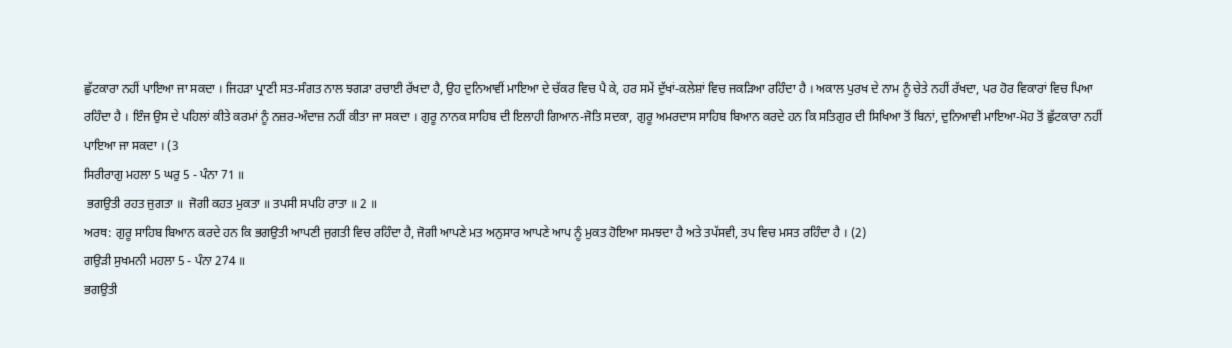ਛੁੱਟਕਾਰਾ ਨਹੀਂ ਪਾਇਆ ਜਾ ਸਕਦਾ । ਜਿਹੜਾ ਪ੍ਰਾਣੀ ਸਤ-ਸੰਗਤ ਨਾਲ ਝਗੜਾ ਰਚਾਈ ਰੱਖਦਾ ਹੈ, ਉਹ ਦੁਨਿਆਵੀਂ ਮਾਇਆ ਦੇ ਚੱਕਰ ਵਿਚ ਪੈ ਕੇ, ਹਰ ਸਮੇਂ ਦੁੱਖਾਂ-ਕਲੇਸ਼ਾਂ ਵਿਚ ਜਕੜਿਆ ਰਹਿੰਦਾ ਹੈ । ਅਕਾਲ ਪੁਰਖ ਦੇ ਨਾਮ ਨੂੰ ਚੇਤੇ ਨਹੀਂ ਰੱਖਦਾ, ਪਰ ਹੋਰ ਵਿਕਾਰਾਂ ਵਿਚ ਪਿਆ ਰਹਿੰਦਾ ਹੈ । ਇੰਜ ਉਸ ਦੇ ਪਹਿਲਾਂ ਕੀਤੇ ਕਰਮਾਂ ਨੂੰ ਨਜ਼ਰ-ਅੰਦਾਜ਼ ਨਹੀਂ ਕੀਤਾ ਜਾ ਸਕਦਾ । ਗੁਰੂ ਨਾਨਕ ਸਾਹਿਬ ਦੀ ਇਲਾਹੀ ਗਿਆਨ-ਜੋਤਿ ਸਦਕਾ, ਗੁਰੂ ਅਮਰਦਾਸ ਸਾਹਿਬ ਬਿਆਨ ਕਰਦੇ ਹਨ ਕਿ ਸਤਿਗੁਰ ਦੀ ਸਿਖਿਆ ਤੋਂ ਬਿਨਾਂ, ਦੁਨਿਆਵੀ ਮਾਇਆ-ਮੋਹ ਤੋਂ ਛੁੱਟਕਾਰਾ ਨਹੀਂ ਪਾਇਆ ਜਾ ਸਕਦਾ । (3
ਸਿਰੀਰਾਗੁ ਮਹਲਾ 5 ਘਰੁ 5 - ਪੰਨਾ 71 ॥
 ਭਗਉਤੀ ਰਹਤ ਜੁਗਤਾ ॥  ਜੋਗੀ ਕਹਤ ਮੁਕਤਾ ॥ ਤਪਸੀ ਸਪਹਿ ਰਾਤਾ ॥ 2 ॥
ਅਰਥ: ਗੁਰੂ ਸਾਹਿਬ ਬਿਆਨ ਕਰਦੇ ਹਨ ਕਿ ਭਗਉਤੀ ਆਪਣੀ ਜੁਗਤੀ ਵਿਚ ਰਹਿੰਦਾ ਹੈ, ਜੋਗੀ ਆਪਣੇ ਮਤ ਅਨੁਸਾਰ ਆਪਣੇ ਆਪ ਨੂੰ ਮੁਕਤ ਹੋਇਆ ਸਮਝਦਾ ਹੈ ਅਤੇ ਤਪੱਸਵੀ, ਤਪ ਵਿਚ ਮਸਤ ਰਹਿੰਦਾ ਹੈ । (2)
ਗਉੜੀ ਸੁਖਮਨੀ ਮਹਲਾ 5 - ਪੰਨਾ 274 ॥
ਭਗਉਤੀ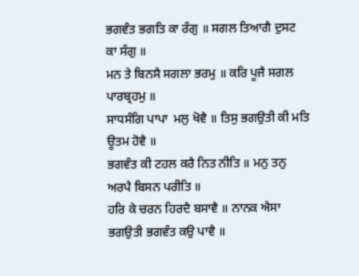ਭਗਵੰਤ ਭਗਤਿ ਕਾ ਰੰਗੁ ॥ ਸਗਲ ਤਿਆਗੈ ਦੁਸਟ ਕਾ ਸੰਗੁ ॥
ਮਨ ਤੇ ਬਿਨਸੈ ਸਗਲਾ ਭਰਮੁ ॥ ਕਰਿ ਪੂਜੈ ਸਗਲ ਪਾਰਬ੍ਰਹਮੁ ॥
ਸਾਧਸੰਗਿ ਪਾਪਾ  ਮਲੁ ਖੋਵੈ ॥ ਤਿਸੁ ਭਗਉਤੀ ਕੀ ਮਤਿ ਊਤਮ ਹੋਵੈ ॥
ਭਗਵੰਤ ਕੀ ਟਹਲ ਕਰੈ ਨਿਤ ਨੀਤਿ ॥ ਮਨੁ ਤਨੁ ਅਰਪੈ ਬਿਸਨ ਪਰੀਤਿ ॥
ਹਰਿ ਕੇ ਚਰਨ ਹਿਰਦੈ ਬਸਾਵੈ ॥ ਨਾਨਕ ਐਸਾ ਭਗਉਤੀ ਭਗਵੰਤ ਕਉ ਪਾਵੈ ॥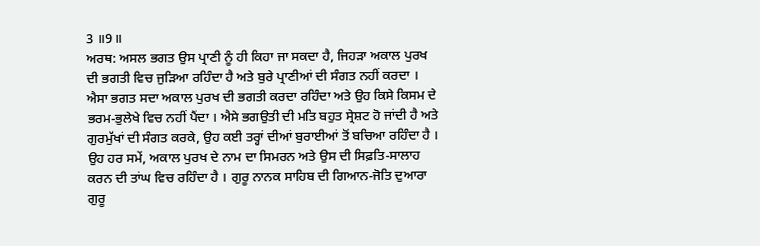3 ॥9॥
ਅਰਥ: ਅਸਲ ਭਗਤ ਉਸ ਪ੍ਰਾਣੀ ਨੂੰ ਹੀ ਕਿਹਾ ਜਾ ਸਕਦਾ ਹੈ, ਜਿਹੜਾ ਅਕਾਲ ਪੁਰਖ ਦੀ ਭਗਤੀ ਵਿਚ ਜੁੜਿਆ ਰਹਿੰਦਾ ਹੈ ਅਤੇ ਬੁਰੇ ਪ੍ਰਾਣੀਆਂ ਦੀ ਸੰਗਤ ਨਹੀਂ ਕਰਦਾ । ਐਸਾ ਭਗਤ ਸਦਾ ਅਕਾਲ ਪੁਰਖ ਦੀ ਭਗਤੀ ਕਰਦਾ ਰਹਿੰਦਾ ਅਤੇ ਉਹ ਕਿਸੇ ਕਿਸਮ ਦੇ ਭਰਮ-ਭੁਲੇਖੇ ਵਿਚ ਨਹੀਂ ਪੈਂਦਾ । ਐਸੇ ਭਗਉਤੀ ਦੀ ਮਤਿ ਬਹੁਤ ਸ੍ਰੇਸ਼ਟ ਹੋ ਜਾਂਦੀ ਹੈ ਅਤੇ ਗੁਰਮੁੱਖਾਂ ਦੀ ਸੰਗਤ ਕਰਕੇ, ਉਹ ਕਈ ਤਰ੍ਹਾਂ ਦੀਆਂ ਬੁਰਾਈਆਂ ਤੋਂ ਬਚਿਆ ਰਹਿੰਦਾ ਹੈ । ਉਹ ਹਰ ਸਮੇਂ, ਅਕਾਲ ਪੁਰਖ ਦੇ ਨਾਮ ਦਾ ਸਿਮਰਨ ਅਤੇ ਉਸ ਦੀ ਸਿਫ਼ਤਿ-ਸਾਲਾਹ ਕਰਨ ਦੀ ਤਾਂਘ ਵਿਚ ਰਹਿੰਦਾ ਹੈ । ਗੁਰੂ ਨਾਨਕ ਸਾਹਿਬ ਦੀ ਗਿਆਨ-ਜੋਤਿ ਦੁਆਰਾ ਗੁਰੂ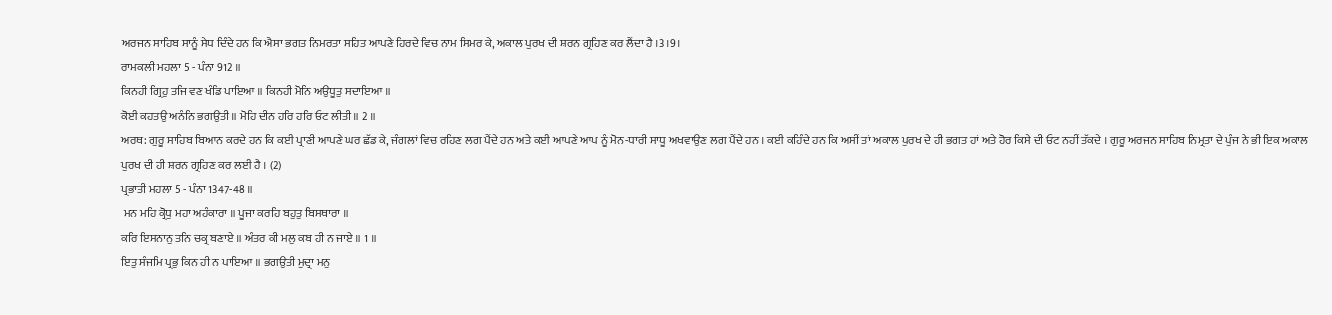ਅਰਜਨ ਸਾਹਿਬ ਸਾਨੂੰ ਸੇਧ ਦਿੰਦੇ ਹਨ ਕਿ ਐਸਾ ਭਗਤ ਨਿਮਰਤਾ ਸਹਿਤ ਆਪਣੇ ਹਿਰਦੇ ਵਿਚ ਨਾਮ ਸਿਮਰ ਕੇ, ਅਕਾਲ ਪੁਰਖ ਦੀ ਸ਼ਰਨ ਗ੍ਰਹਿਣ ਕਰ ਲੈਂਦਾ ਹੈ ।3।9।
ਰਾਮਕਲੀ ਮਹਲਾ 5 - ਪੰਨਾ 912 ॥
ਕਿਨਹੀ ਗ੍ਰਿਹੁ ਤਜਿ ਵਣ ਖੰਡਿ ਪਾਇਆ ॥ ਕਿਨਹੀ ਮੋਨਿ ਅਉਧੂਤੁ ਸਦਾਇਆ ॥
ਕੋਈ ਕਹਤਉ ਅਨੰਨਿ ਭਗਉਤੀ ॥ ਮੋਹਿ ਦੀਨ ਹਰਿ ਹਰਿ ਓਟ ਲੀਤੀ ॥ 2 ॥
ਅਰਥ: ਗੁਰੂ ਸਾਹਿਬ ਬਿਆਨ ਕਰਦੇ ਹਨ ਕਿ ਕਈ ਪ੍ਰਾਣੀ ਆਪਣੇ ਘਰ ਛੱਡ ਕੇ, ਜੰਗਲਾਂ ਵਿਚ ਰਹਿਣ ਲਗ ਪੈਂਦੇ ਹਨ ਅਤੇ ਕਈ ਆਪਣੇ ਆਪ ਨੂੰ ਮੋਨ-ਧਾਰੀ ਸਾਧੂ ਅਖਵਾਉਣ ਲਗ ਪੈਂਦੇ ਹਨ । ਕਈ ਕਹਿੰਦੇ ਹਨ ਕਿ ਅਸੀਂ ਤਾਂ ਅਕਾਲ ਪੁਰਖ ਦੇ ਹੀ ਭਗਤ ਹਾਂ ਅਤੇ ਹੋਰ ਕਿਸੇ ਦੀ ਓਟ ਨਹੀਂ ਤੱਕਦੇ । ਗੁਰੂ ਅਰਜਨ ਸਾਹਿਬ ਨਿਮ੍ਰਤਾ ਦੇ ਪੁੰਜ ਨੇ ਭੀ ਇਕ ਅਕਾਲ ਪੁਰਖ ਦੀ ਹੀ ਸ਼ਰਨ ਗ੍ਰਹਿਣ ਕਰ ਲਈ ਹੈ । (2)
ਪ੍ਰਭਾਤੀ ਮਹਲਾ 5 - ਪੰਨਾ 1347-48 ॥
 ਮਨ ਮਹਿ ਕ੍ਰੋਧੁ ਮਹਾ ਅਹੰਕਾਰਾ ॥ ਪੂਜਾ ਕਰਹਿ ਬਹੁਤੁ ਬਿਸਥਾਰਾ ॥
ਕਰਿ ਇਸਨਾਨੁ ਤਨਿ ਚਕ੍ਰ ਬਣਾਏ ॥ ਅੰਤਰ ਕੀ ਮਲੁ ਕਬ ਹੀ ਨ ਜਾਏ ॥ 1 ॥
ਇਤੁ ਸੰਜਮਿ ਪ੍ਰਭੁ ਕਿਨ ਹੀ ਨ ਪਾਇਆ ॥ ਭਗਉਤੀ ਮੁਦ੍ਰਾ ਮਨੁ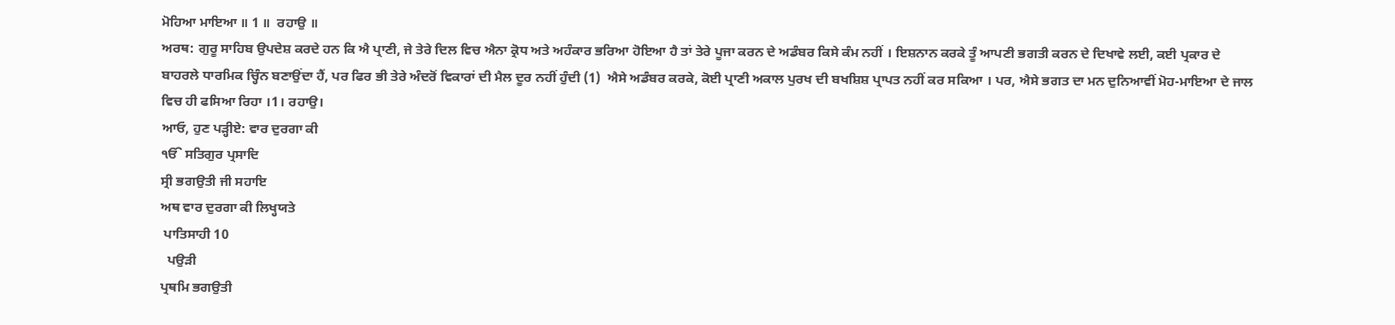ਮੋਹਿਆ ਮਾਇਆ ॥ 1 ॥  ਰਹਾਉ ॥
ਅਰਥ: ਗੁਰੂ ਸਾਹਿਬ ਉਪਦੇਸ਼ ਕਰਦੇ ਹਨ ਕਿ ਐ ਪ੍ਰਾਣੀ, ਜੇ ਤੇਰੇ ਦਿਲ ਵਿਚ ਐਨਾ ਕ੍ਰੋਧ ਅਤੇ ਅਹੰਕਾਰ ਭਰਿਆ ਹੋਇਆ ਹੈ ਤਾਂ ਤੇਰੇ ਪੂਜਾ ਕਰਨ ਦੇ ਅਡੰਬਰ ਕਿਸੇ ਕੰਮ ਨਹੀਂ । ਇਸ਼ਨਾਨ ਕਰਕੇ ਤੂੰ ਆਪਣੀ ਭਗਤੀ ਕਰਨ ਦੇ ਦਿਖਾਵੇ ਲਈ, ਕਈ ਪ੍ਰਕਾਰ ਦੇ ਬਾਹਰਲੇ ਧਾਰਮਿਕ ਚ੍ਹਿੰਨ ਬਣਾਉਂਦਾ ਹੈਂ, ਪਰ ਫਿਰ ਭੀ ਤੇਰੇ ਅੰਦਰੋਂ ਵਿਕਾਰਾਂ ਦੀ ਮੈਲ ਦੂਰ ਨਹੀਂ ਹੁੰਦੀ (1)  ਐਸੇ ਅਡੰਬਰ ਕਰਕੇ, ਕੋਈ ਪ੍ਰਾਣੀ ਅਕਾਲ ਪੁਰਖ ਦੀ ਬਖਸ਼ਿਸ਼ ਪ੍ਰਾਪਤ ਨਹੀਂ ਕਰ ਸਕਿਆ । ਪਰ, ਐਸੇ ਭਗਤ ਦਾ ਮਨ ਦੁਨਿਆਵੀਂ ਮੋਹ-ਮਾਇਆ ਦੇ ਜਾਲ ਵਿਚ ਹੀ ਫਸਿਆ ਰਿਹਾ ।1। ਰਹਾਉ।
ਆਓ, ਹੁਣ ਪੜ੍ਹੀਏ: ਵਾਰ ਦੁਰਗਾ ਕੀ
ੴ ਸਤਿਗੁਰ ਪ੍ਰਸਾਦਿ
ਸ੍ਰੀ ਭਗਉਤੀ ਜੀ ਸਹਾਇ
ਅਥ ਵਾਰ ਦੁਰਗਾ ਕੀ ਲਿਖ੍ਹਯਤੇ
 ਪਾਤਿਸਾਹੀ 10
  ਪਉੜੀ
ਪ੍ਰਥਮਿ ਭਗਉਤੀ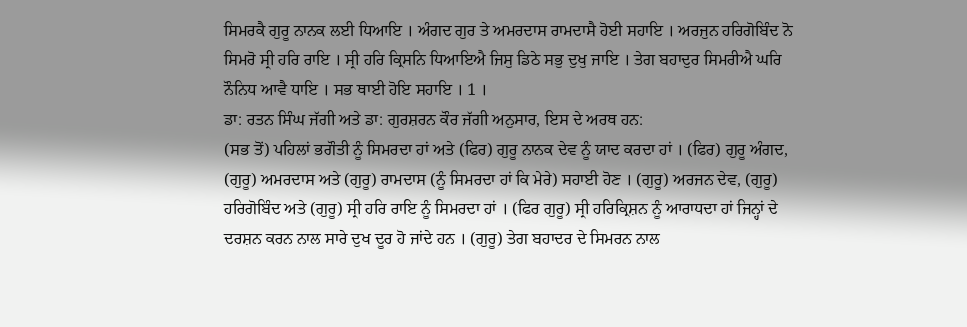ਸਿਮਰਕੈ ਗੁਰੂ ਨਾਨਕ ਲਈ ਧਿਆਇ । ਅੰਗਦ ਗੁਰ ਤੇ ਅਮਰਦਾਸ ਰਾਮਦਾਸੈ ਹੋਈ ਸਹਾਇ । ਅਰਜੁਨ ਹਰਿਗੋਬਿੰਦ ਨੋ ਸਿਮਰੋ ਸ੍ਰੀ ਹਰਿ ਰਾਇ । ਸ੍ਰੀ ਹਰਿ ਕ੍ਰਿਸਨਿ ਧਿਆਇਐ ਜਿਸੁ ਡਿਠੇ ਸਭੁ ਦੁਖੁ ਜਾਇ । ਤੇਗ ਬਹਾਦੁਰ ਸਿਮਰੀਐ ਘਰਿ ਨੌਨਿਧ ਆਵੈ ਧਾਇ । ਸਭ ਥਾਈ ਹੋਇ ਸਹਾਇ । 1 ।
ਡਾ: ਰਤਨ ਸਿੰਘ ਜੱਗੀ ਅਤੇ ਡਾ: ਗੁਰਸ਼ਰਨ ਕੌਰ ਜੱਗੀ ਅਨੁਸਾਰ, ਇਸ ਦੇ ਅਰਥ ਹਨ:
(ਸਭ ਤੋਂ) ਪਹਿਲਾਂ ਭਗੌਤੀ ਨੂੰ ਸਿਮਰਦਾ ਹਾਂ ਅਤੇ (ਫਿਰ) ਗੁਰੂ ਨਾਨਕ ਦੇਵ ਨੂੰ ਯਾਦ ਕਰਦਾ ਹਾਂ । (ਫਿਰ) ਗੁਰੂ ਅੰਗਦ, (ਗੁਰੂ) ਅਮਰਦਾਸ ਅਤੇ (ਗੁਰੂ) ਰਾਮਦਾਸ (ਨੂੰ ਸਿਮਰਦਾ ਹਾਂ ਕਿ ਮੇਰੇ) ਸਹਾਈ ਹੋਣ । (ਗੁਰੂ) ਅਰਜਨ ਦੇਵ, (ਗੁਰੂ) ਹਰਿਗੋਬਿੰਦ ਅਤੇ (ਗੁਰੂ) ਸ੍ਰੀ ਹਰਿ ਰਾਇ ਨੂੰ ਸਿਮਰਦਾ ਹਾਂ । (ਫਿਰ ਗੁਰੂ) ਸ੍ਰੀ ਹਰਿਕ੍ਰਿਸ਼ਨ ਨੂੰ ਆਰਾਧਦਾ ਹਾਂ ਜਿਨ੍ਹਾਂ ਦੇ ਦਰਸ਼ਨ ਕਰਨ ਨਾਲ ਸਾਰੇ ਦੁਖ ਦੂਰ ਹੋ ਜਾਂਦੇ ਹਨ । (ਗੁਰੂ) ਤੇਗ ਬਹਾਦਰ ਦੇ ਸਿਮਰਨ ਨਾਲ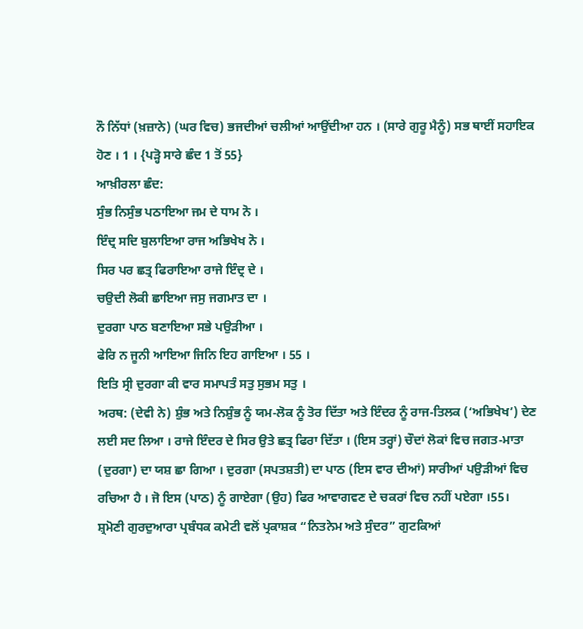ਨੌ ਨਿੱਧਾਂ (ਖ਼ਜ਼ਾਨੇ) (ਘਰ ਵਿਚ) ਭਜਦੀਆਂ ਚਲੀਆਂ ਆਉਂਦੀਆ ਹਨ । (ਸਾਰੇ ਗੁਰੂ ਮੈਨੂੰ) ਸਭ ਥਾਈਂ ਸਹਾਇਕ ਹੋਣ । 1 । {ਪੜ੍ਹੋ ਸਾਰੇ ਛੰਦ 1 ਤੋਂ 55}
ਆਖ਼ੀਰਲਾ ਛੰਦ:
ਸੁੰਭ ਨਿਸੁੰਭ ਪਠਾਇਆ ਜਮ ਦੇ ਧਾਮ ਨੋ ।
ਇੰਦ੍ਰ ਸਦਿ ਬੁਲਾਇਆ ਰਾਜ ਅਭਿਖੇਖ ਨੋ ।
ਸਿਰ ਪਰ ਛਤ੍ਰ ਫਿਰਾਇਆ ਰਾਜੇ ਇੰਦ੍ਰ ਦੇ ।
ਚਉਦੀ ਲੋਕੀ ਛਾਇਆ ਜਸੁ ਜਗਮਾਤ ਦਾ ।
ਦੁਰਗਾ ਪਾਠ ਬਣਾਇਆ ਸਭੇ ਪਉੜੀਆ ।
ਫੇਰਿ ਨ ਜੂਨੀ ਆਇਆ ਜਿਨਿ ਇਹ ਗਾਇਆ । 55 ।
ਇਤਿ ਸ੍ਰੀ ਦੁਰਗਾ ਕੀ ਵਾਰ ਸਮਾਪਤੰ ਸਤੁ ਸੁਭਮ ਸਤੁ ।
ਅਰਥ: (ਦੇਵੀ ਨੇ) ਸ਼ੁੰਭ ਅਤੇ ਨਿਸ਼ੁੰਭ ਨੂੰ ਯਮ-ਲੋਕ ਨੂੰ ਤੋਰ ਦਿੱਤਾ ਅਤੇ ਇੰਦਰ ਨੂੰ ਰਾਜ-ਤਿਲਕ (‘ਅਭਿਖੇਖ’) ਦੇਣ ਲਈ ਸਦ ਲਿਆ । ਰਾਜੇ ਇੰਦਰ ਦੇ ਸਿਰ ਉਤੇ ਛਤ੍ਰ ਫਿਰਾ ਦਿੱਤਾ । (ਇਸ ਤਰ੍ਹਾਂ) ਚੌਦਾਂ ਲੋਕਾਂ ਵਿਚ ਜਗਤ-ਮਾਤਾ (ਦੁਰਗਾ) ਦਾ ਯਸ਼ ਛਾ ਗਿਆ । ਦੁਰਗਾ (ਸਪਤਸ਼ਤੀ) ਦਾ ਪਾਠ (ਇਸ ਵਾਰ ਦੀਆਂ) ਸਾਰੀਆਂ ਪਉੜੀਆਂ ਵਿਚ ਰਚਿਆ ਹੈ । ਜੋ ਇਸ (ਪਾਠ) ਨੂੰ ਗਾਏਗਾ (ਉਹ) ਫਿਰ ਆਵਾਗਵਣ ਦੇ ਚਕਰਾਂ ਵਿਚ ਨਹੀਂ ਪਏਗਾ ।55।
ਸ਼੍ਰਮੋਣੀ ਗੁਰਦੁਆਰਾ ਪ੍ਰਬੰਧਕ ਕਮੇਟੀ ਵਲੋਂ ਪ੍ਰਕਾਸ਼ਕ “ਨਿਤਨੇਮ ਅਤੇ ਸੁੰਦਰ” ਗੁਟਕਿਆਂ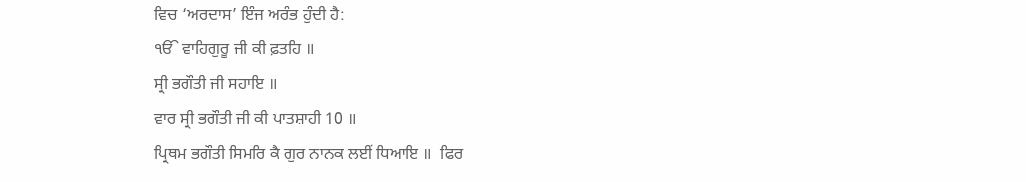ਵਿਚ ‘ਅਰਦਾਸ’ ਇੰਜ ਅਰੰਭ ਹੁੰਦੀ ਹੈ:
ੴ ਵਾਹਿਗੁਰੂ ਜੀ ਕੀ ਫ਼ਤਹਿ ॥
ਸ੍ਰੀ ਭਗੌਤੀ ਜੀ ਸਹਾਇ ॥
ਵਾਰ ਸ੍ਰੀ ਭਗੌਤੀ ਜੀ ਕੀ ਪਾਤਸ਼ਾਹੀ 10 ॥
ਪ੍ਰਿਥਮ ਭਗੌਤੀ ਸਿਮਰਿ ਕੈ ਗੁਰ ਨਾਨਕ ਲਈਂ ਧਿਆਇ ॥  ਫਿਰ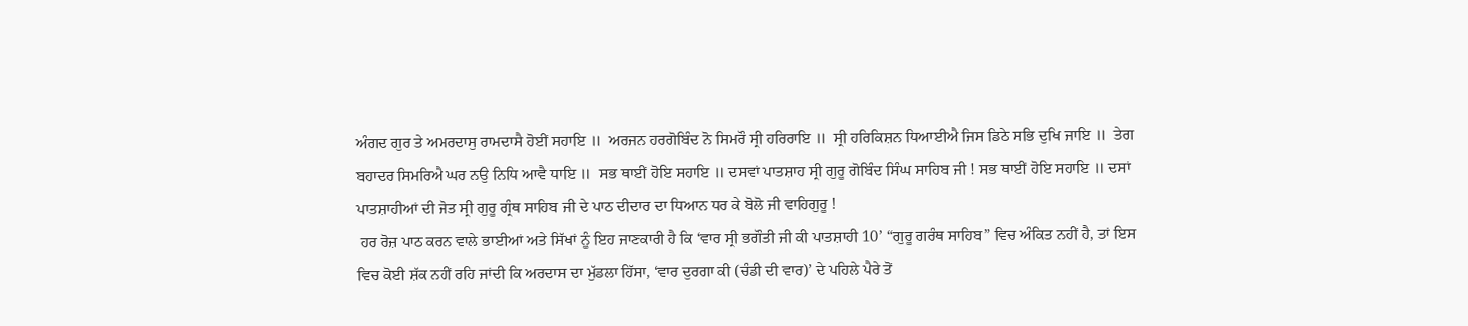ਅੰਗਦ ਗੁਰ ਤੇ ਅਮਰਦਾਸੁ ਰਾਮਦਾਸੈ ਹੋਈਂ ਸਹਾਇ ॥  ਅਰਜਨ ਹਰਗੋਬਿੰਦ ਨੋ ਸਿਮਰੌ ਸ੍ਰੀ ਹਰਿਰਾਇ ॥  ਸ੍ਰੀ ਹਰਿਕਿਸ਼ਨ ਧਿਆਈਐ ਜਿਸ ਡਿਠੇ ਸਭਿ ਦੁਖਿ ਜਾਇ ॥  ਤੇਗ ਬਹਾਦਰ ਸਿਮਰਿਐ ਘਰ ਨਉ ਨਿਧਿ ਆਵੈ ਧਾਇ ॥  ਸਭ ਥਾਈਂ ਹੋਇ ਸਹਾਇ ॥ ਦਸਵਾਂ ਪਾਤਸ਼ਾਹ ਸ੍ਰੀ ਗੁਰੂ ਗੋਬਿੰਦ ਸਿੰਘ ਸਾਹਿਬ ਜੀ ! ਸਭ ਥਾਈਂ ਹੋਇ ਸਹਾਇ ॥ ਦਸਾਂ ਪਾਤਸ਼ਾਹੀਆਂ ਦੀ ਜੋਤ ਸ੍ਰੀ ਗੁਰੂ ਗ੍ਰੰਥ ਸਾਹਿਬ ਜੀ ਦੇ ਪਾਠ ਦੀਦਾਰ ਦਾ ਧਿਆਨ ਧਰ ਕੇ ਬੋਲੋ ਜੀ ਵਾਹਿਗੁਰੂ !
 ਹਰ ਰੋਜ਼ ਪਾਠ ਕਰਨ ਵਾਲੇ ਭਾਈਆਂ ਅਤੇ ਸਿੱਖਾਂ ਨੂੰ ਇਹ ਜਾਣਕਾਰੀ ਹੈ ਕਿ ‘ਵਾਰ ਸ੍ਰੀ ਭਗੌਤੀ ਜੀ ਕੀ ਪਾਤਸ਼ਾਹੀ 10’ “ਗੁਰੂ ਗਰੰਥ ਸਾਹਿਬ” ਵਿਚ ਅੰਕਿਤ ਨਹੀਂ ਹੈ, ਤਾਂ ਇਸ ਵਿਚ ਕੋਈ ਸ਼ੱਕ ਨਹੀਂ ਰਹਿ ਜਾਂਦੀ ਕਿ ਅਰਦਾਸ ਦਾ ਮੁੱਡਲਾ ਹਿੱਸਾ, ‘ਵਾਰ ਦੁਰਗਾ ਕੀ (ਚੰਡੀ ਦੀ ਵਾਰ)’ ਦੇ ਪਹਿਲੇ ਪੈਰੇ ਤੋਂ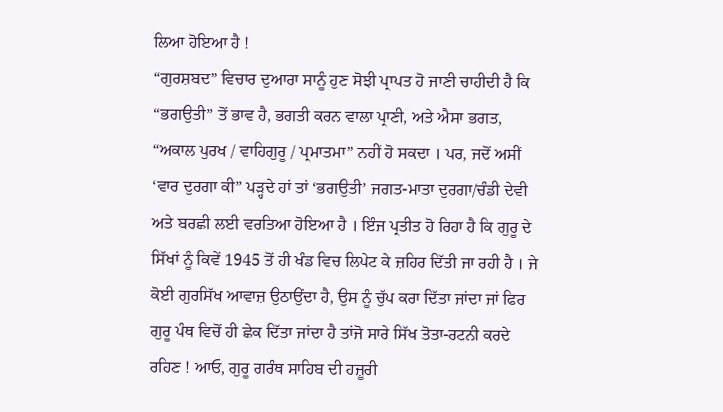ਲਿਆ ਹੋਇਆ ਹੈ !
“ਗੁਰਸ਼ਬਦ” ਵਿਚਾਰ ਦੁਆਰਾ ਸਾਨੂੰ ਹੁਣ ਸੋਝੀ ਪ੍ਰਾਪਤ ਹੋ ਜਾਣੀ ਚਾਹੀਦੀ ਹੈ ਕਿ “ਭਗਉਤੀ” ਤੋਂ ਭਾਵ ਹੈ, ਭਗਤੀ ਕਰਨ ਵਾਲਾ ਪ੍ਰਾਣੀ, ਅਤੇ ਐਸਾ ਭਗਤ, “ਅਕਾਲ ਪੁਰਖ / ਵਾਹਿਗੁਰੂ / ਪ੍ਰਮਾਤਮਾ” ਨਹੀਂ ਹੋ ਸਕਦਾ । ਪਰ, ਜਦੋਂ ਅਸੀਂ ‘ਵਾਰ ਦੁਰਗਾ ਕੀ” ਪੜ੍ਹਦੇ ਹਾਂ ਤਾਂ ‘ਭਗਉਤੀ’ ਜਗਤ-ਮਾਤਾ ਦੁਰਗਾ/ਚੰਡੀ ਦੇਵੀ ਅਤੇ ਬਰਛੀ ਲਈ ਵਰਤਿਆ ਹੋਇਆ ਹੈ । ਇੰਜ ਪ੍ਰਤੀਤ ਹੋ ਰਿਹਾ ਹੈ ਕਿ ਗੁਰੂ ਦੇ ਸਿੱਖਾਂ ਨੂੰ ਕਿਵੇਂ 1945 ਤੋਂ ਹੀ ਖੰਡ ਵਿਚ ਲਿਪੇਟ ਕੇ ਜ਼ਹਿਰ ਦਿੱਤੀ ਜਾ ਰਹੀ ਹੈ । ਜੇ ਕੋਈ ਗੁਰਸਿੱਖ ਆਵਾਜ਼ ਉਠਾਉਂਦਾ ਹੈ, ਉਸ ਨੂੰ ਚੁੱਪ ਕਰਾ ਦਿੱਤਾ ਜਾਂਦਾ ਜਾਂ ਫਿਰ ਗੁਰੂ ਪੰਥ ਵਿਚੋਂ ਹੀ ਛੇਕ ਦਿੱਤਾ ਜਾਂਦਾ ਹੈ ਤਾਂਜੋ ਸਾਰੇ ਸਿੱਖ ਤੋਤਾ-ਰਟਨੀ ਕਰਦੇ ਰਹਿਣ ! ਆਓ, ਗੁਰੂ ਗਰੰਥ ਸਾਹਿਬ ਦੀ ਹਜ਼ੂਰੀ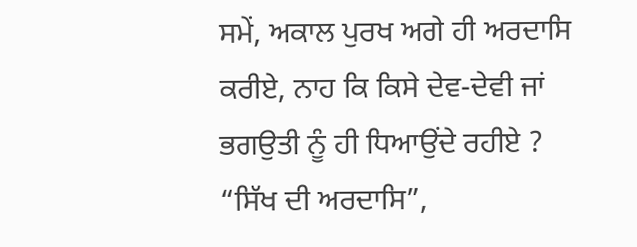ਸਮੇਂ, ਅਕਾਲ ਪੁਰਖ ਅਗੇ ਹੀ ਅਰਦਾਸਿ ਕਰੀਏ, ਨਾਹ ਕਿ ਕਿਸੇ ਦੇਵ-ਦੇਵੀ ਜਾਂ ਭਗਉਤੀ ਨੂੰ ਹੀ ਧਿਆਉਂਦੇ ਰਹੀਏ ? “ਸਿੱਖ ਦੀ ਅਰਦਾਸਿ”,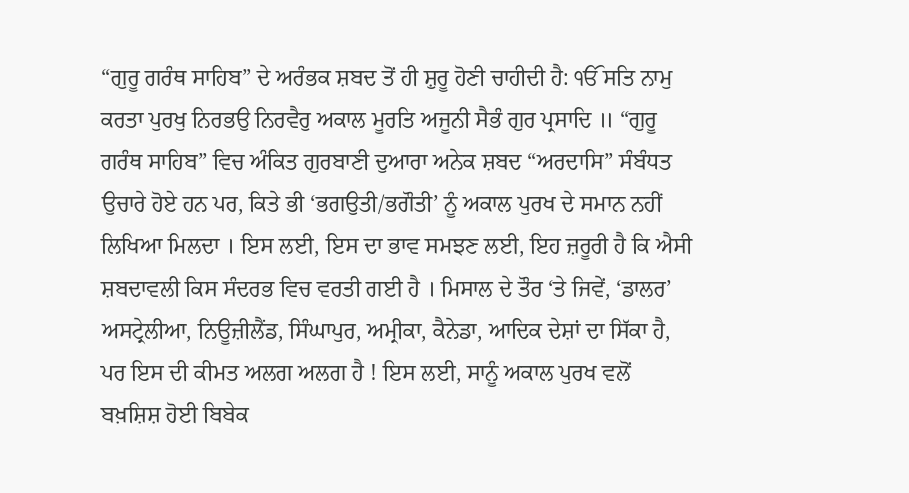“ਗੁਰੂ ਗਰੰਥ ਸਾਹਿਬ” ਦੇ ਅਰੰਭਕ ਸ਼ਬਦ ਤੋਂ ਹੀ ਸ਼ੁਰੂ ਹੋਣੀ ਚਾਹੀਦੀ ਹੈ: ੴ ਸਤਿ ਨਾਮੁ ਕਰਤਾ ਪੁਰਖੁ ਨਿਰਭਉ ਨਿਰਵੈਰੁ ਅਕਾਲ ਮੂਰਤਿ ਅਜੂਨੀ ਸੈਭੰ ਗੁਰ ਪ੍ਰਸਾਦਿ ॥ “ਗੁਰੂ ਗਰੰਥ ਸਾਹਿਬ” ਵਿਚ ਅੰਕਿਤ ਗੁਰਬਾਣੀ ਦੁਆਰਾ ਅਨੇਕ ਸ਼ਬਦ “ਅਰਦਾਸਿ” ਸੰਬੰਧਤ ਉਚਾਰੇ ਹੋਏ ਹਨ ਪਰ, ਕਿਤੇ ਭੀ ‘ਭਗਉਤੀ/ਭਗੌਤੀ’ ਨੂੰ ਅਕਾਲ ਪੁਰਖ ਦੇ ਸਮਾਨ ਨਹੀਂ ਲਿਖਿਆ ਮਿਲਦਾ । ਇਸ ਲਈ, ਇਸ ਦਾ ਭਾਵ ਸਮਝਣ ਲਈ, ਇਹ ਜ਼ਰੂਰੀ ਹੈ ਕਿ ਐਸੀ ਸ਼ਬਦਾਵਲੀ ਕਿਸ ਸੰਦਰਭ ਵਿਚ ਵਰਤੀ ਗਈ ਹੈ । ਮਿਸਾਲ ਦੇ ਤੌਰ ‘ਤੇ ਜਿਵੇਂ, ‘ਡਾਲਰ’ ਅਸਟ੍ਰੇਲੀਆ, ਨਿਊਜ਼ੀਲੈਂਡ, ਸਿੰਘਾਪੁਰ, ਅਮ੍ਰੀਕਾ, ਕੈਨੇਡਾ, ਆਦਿਕ ਦੇਸ਼ਾਂ ਦਾ ਸਿੱਕਾ ਹੈ, ਪਰ ਇਸ ਦੀ ਕੀਮਤ ਅਲਗ ਅਲਗ ਹੈ ! ਇਸ ਲਈ, ਸਾਨੂੰ ਅਕਾਲ ਪੁਰਖ ਵਲੋਂ ਬਖ਼ਸ਼ਿਸ਼ ਹੋਈ ਬਿਬੇਕ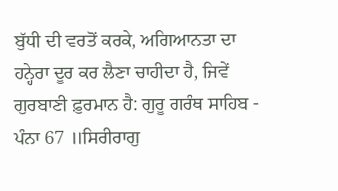ਬੁੱਧੀ ਦੀ ਵਰਤੋਂ ਕਰਕੇ, ਅਗਿਆਨਤਾ ਦਾ ਹਨ੍ਹੇਰਾ ਦੂਰ ਕਰ ਲੈਣਾ ਚਾਹੀਦਾ ਹੈ, ਜਿਵੇਂ ਗੁਰਬਾਣੀ ਫ਼ੁਰਮਾਨ ਹੈ: ਗੁਰੂ ਗਰੰਥ ਸਾਹਿਬ - ਪੰਨਾ 67 ॥ਸਿਰੀਰਾਗੁ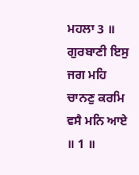ਮਹਲਾ 3 ॥
ਗੁਰਬਾਣੀ ਇਸੁ ਜਗ ਮਹਿ ਚਾਨਣੁ ਕਰਮਿ ਵਸੈ ਮਨਿ ਆਏ ॥ 1 ॥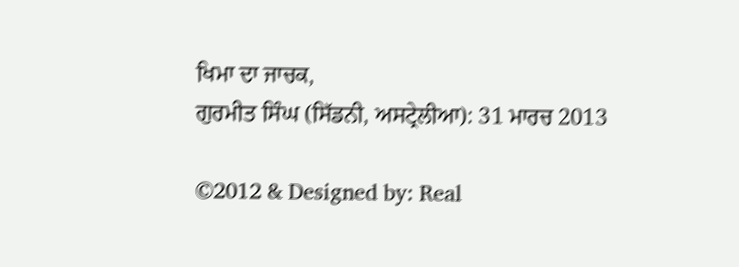ਖਿਮਾ ਦਾ ਜਾਚਕ,
ਗੁਰਮੀਤ ਸਿੰਘ (ਸਿੱਡਨੀ, ਅਸਟ੍ਰੇਲੀਆ): 31 ਮਾਰਚ 2013

©2012 & Designed by: Real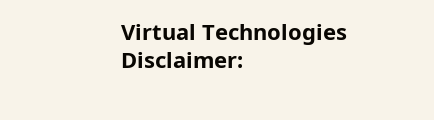Virtual Technologies
Disclaimer: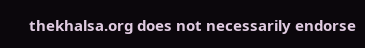thekhalsa.org does not necessarily endorse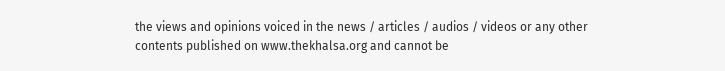the views and opinions voiced in the news / articles / audios / videos or any other contents published on www.thekhalsa.org and cannot be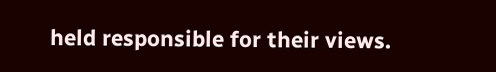held responsible for their views.